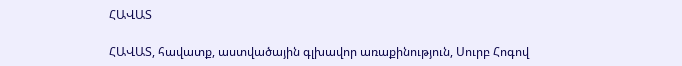ՀԱՎԱՏ

ՀԱՎԱՏ, հավատք, աստվածային գլխավոր առաքինություն, Սուրբ Հոգով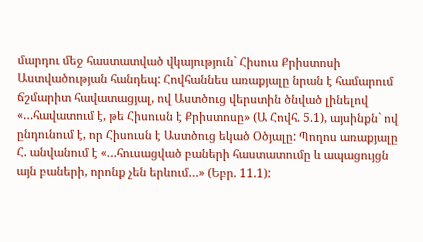մարդու մեջ հաստատված վկայություն` Հիսուս Քրիստոսի Աստվածության հանդեպ: Հովհաննես առաքյալը նրան է համարում ճշմարիտ հավատացյալ, ով Աստծուց վերստին ծնված լինելով «…հավատում է, թե Հիսուսն է Քրիստոսը» (Ա Հովհ. 5.1), այսինքն` ով ընդունում է, որ Հիսուսն է Աստծուց եկած Օծյալը: Պողոս առաքյալը Հ. անվանում է «…հուսացված բաների հաստատումը և ապացույցն այն բաների, որոնք չեն երևում…» (Եբր. 11.1):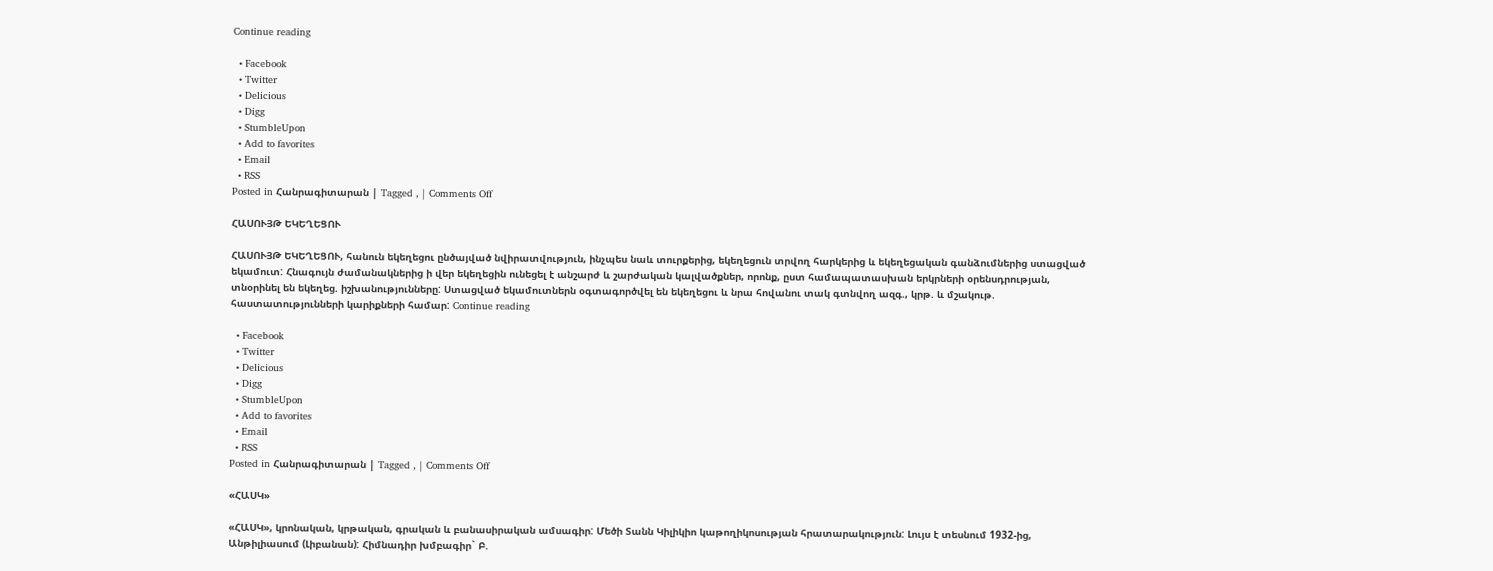Continue reading

  • Facebook
  • Twitter
  • Delicious
  • Digg
  • StumbleUpon
  • Add to favorites
  • Email
  • RSS
Posted in Հանրագիտարան | Tagged , | Comments Off

ՀԱՍՈՒՅԹ ԵԿԵՂԵՑՈՒ

ՀԱՍՈՒՅԹ ԵԿԵՂԵՑՈՒ, հանուն եկեղեցու ընծայված նվիրատվություն, ինչպես նաև տուրքերից, եկեղեցուն տրվող հարկերից և եկեղեցական գանձումներից ստացված եկամուտ: Հնագույն ժամանակներից ի վեր եկեղեցին ունեցել է անշարժ և շարժական կալվածքներ, որոնք, ըստ համապատասխան երկրների օրենսդրության, տնօրինել են եկեղեց. իշխանությունները: Ստացված եկամուտներն օգտագործվել են եկեղեցու և նրա հովանու տակ գտնվող ազգ., կրթ. և մշակութ. հաստատությունների կարիքների համար: Continue reading

  • Facebook
  • Twitter
  • Delicious
  • Digg
  • StumbleUpon
  • Add to favorites
  • Email
  • RSS
Posted in Հանրագիտարան | Tagged , | Comments Off

«ՀԱՍԿ»

«ՀԱՍԿ», կրոնական, կրթական, գրական և բանասիրական ամսագիր: Մեծի Տանն Կիլիկիո կաթողիկոսության հրատարակություն: Լույս է տեսնում 1932-ից, Անթիլիասում (Լիբանան): Հիմնադիր խմբագիր` Բ.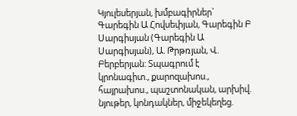Կյուլեսերյան, խմբագիրներ` Գարեգին Ա Հովսեփյան, Գարեգին Բ Սարգիսյան (Գարեգին Ա Սարգիսյան), Ա. Թրթռյան, Վ. Բերբերյան: Տպագրում է կրոնագիտ., քարոզախոս., հայրախոս., պաշտոնական, արխիվ. նյութեր, կոնդակներ, միջեկեղեց.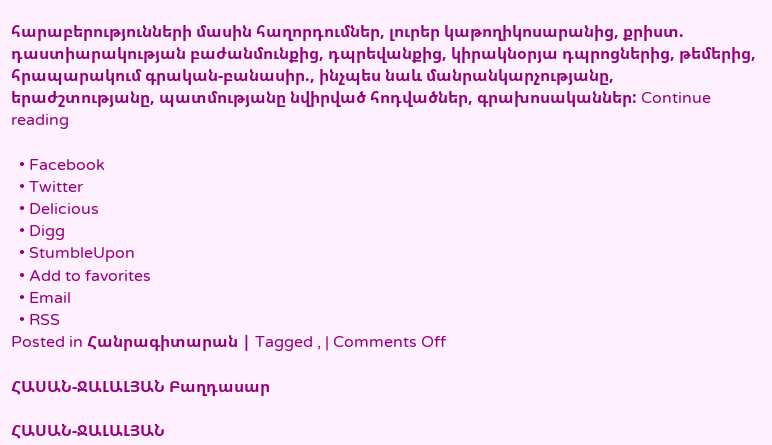հարաբերությունների մասին հաղորդումներ, լուրեր կաթողիկոսարանից, քրիստ. դաստիարակության բաժանմունքից, դպրեվանքից, կիրակնօրյա դպրոցներից, թեմերից, հրապարակում գրական-բանասիր., ինչպես նաև մանրանկարչությանը, երաժշտությանը, պատմությանը նվիրված հոդվածներ, գրախոսականներ: Continue reading

  • Facebook
  • Twitter
  • Delicious
  • Digg
  • StumbleUpon
  • Add to favorites
  • Email
  • RSS
Posted in Հանրագիտարան | Tagged , | Comments Off

ՀԱՍԱՆ-ՋԱԼԱԼՅԱՆ Բաղդասար

ՀԱՍԱՆ-ՋԱԼԱԼՅԱՆ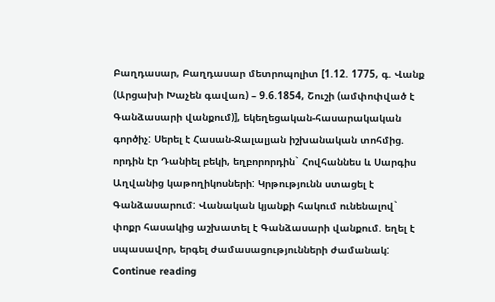Բաղդասար, Բաղդասար մետրոպոլիտ [1.12. 1775, գ. Վանք (Արցախի Խաչեն գավառ) – 9.6.1854, Շուշի (ամփոփված է Գանձասարի վանքում)], եկեղեցական-հասարակական գործիչ: Սերել է Հասան-Ջալալյան իշխանական տոհմից. որդին էր Դանիել բեկի, եղբորորդին` Հովհաննես և Սարգիս Աղվանից կաթողիկոսների: Կրթությունն ստացել է Գանձասարում: Վանական կյանքի հակում ունենալով` փոքր հասակից աշխատել է Գանձասարի վանքում. եղել է սպասավոր, երգել ժամասացությունների ժամանակ: Continue reading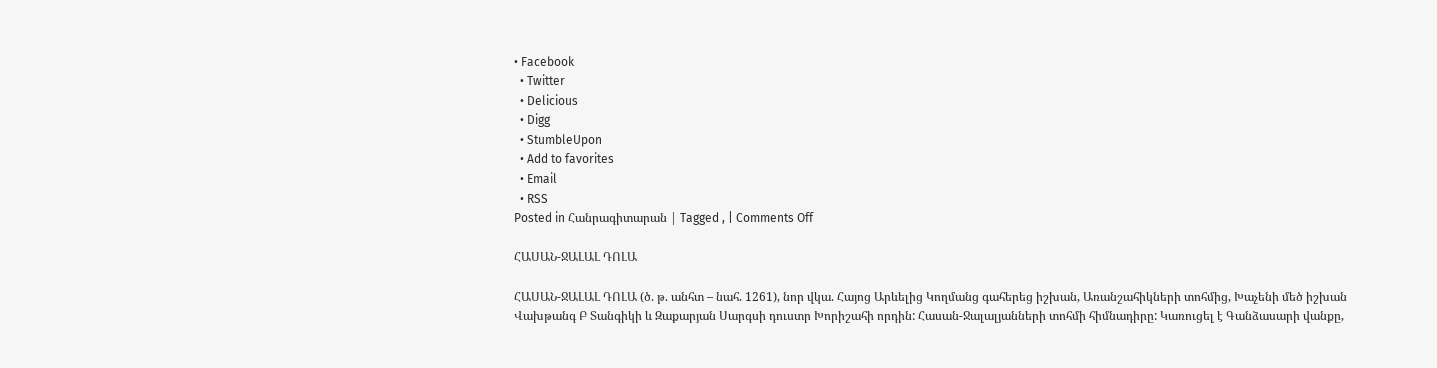• Facebook
  • Twitter
  • Delicious
  • Digg
  • StumbleUpon
  • Add to favorites
  • Email
  • RSS
Posted in Հանրագիտարան | Tagged , | Comments Off

ՀԱՍԱՆ-ՋԱԼԱԼ ԴՈԼԱ

ՀԱՍԱՆ-ՋԱԼԱԼ ԴՈԼԱ (ծ. թ. անհտ – նահ. 1261), նոր վկա. Հայոց Արևելից Կողմանց գահերեց իշխան, Առանշահիկների տոհմից, Խաչենի մեծ իշխան Վախթանգ Բ Տանգիկի և Զաքարյան Սարգսի դուստր Խորիշահի որդին: Հասան-Ջալալյանների տոհմի հիմնադիրը: Կառուցել է Գանձասարի վանքը,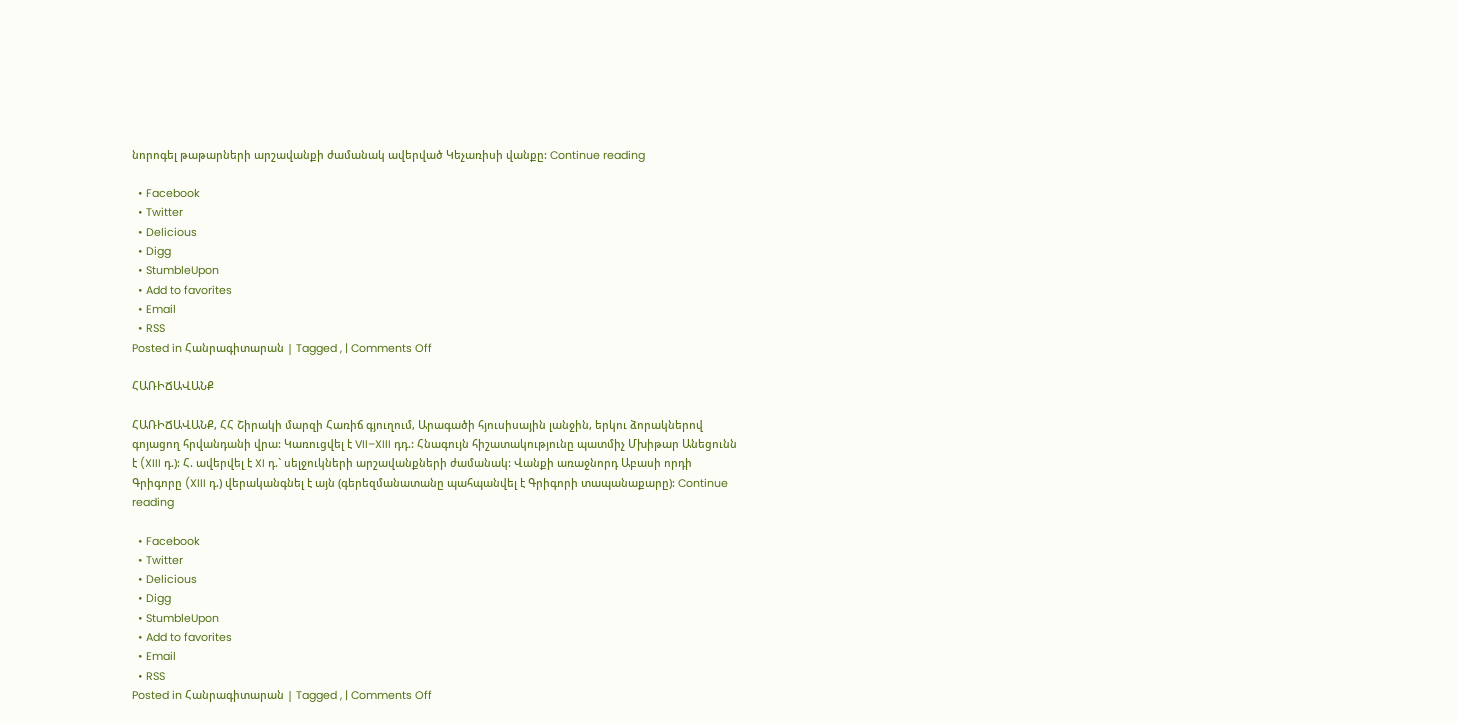նորոգել թաթարների արշավանքի ժամանակ ավերված Կեչառիսի վանքը: Continue reading

  • Facebook
  • Twitter
  • Delicious
  • Digg
  • StumbleUpon
  • Add to favorites
  • Email
  • RSS
Posted in Հանրագիտարան | Tagged , | Comments Off

ՀԱՌԻՃԱՎԱՆՔ

ՀԱՌԻՃԱՎԱՆՔ, ՀՀ Շիրակի մարզի Հառիճ գյուղում, Արագածի հյուսիսային լանջին, երկու ձորակներով գոյացող հրվանդանի վրա: Կառուցվել է VII–XIII դդ.: Հնագույն հիշատակությունը պատմիչ Մխիթար Անեցունն է (XIII դ.): Հ. ավերվել է XI դ.` սելջուկների արշավանքների ժամանակ: Վանքի առաջնորդ Աբասի որդի Գրիգորը (XIII դ.) վերականգնել է այն (գերեզմանատանը պահպանվել է Գրիգորի տապանաքարը): Continue reading

  • Facebook
  • Twitter
  • Delicious
  • Digg
  • StumbleUpon
  • Add to favorites
  • Email
  • RSS
Posted in Հանրագիտարան | Tagged , | Comments Off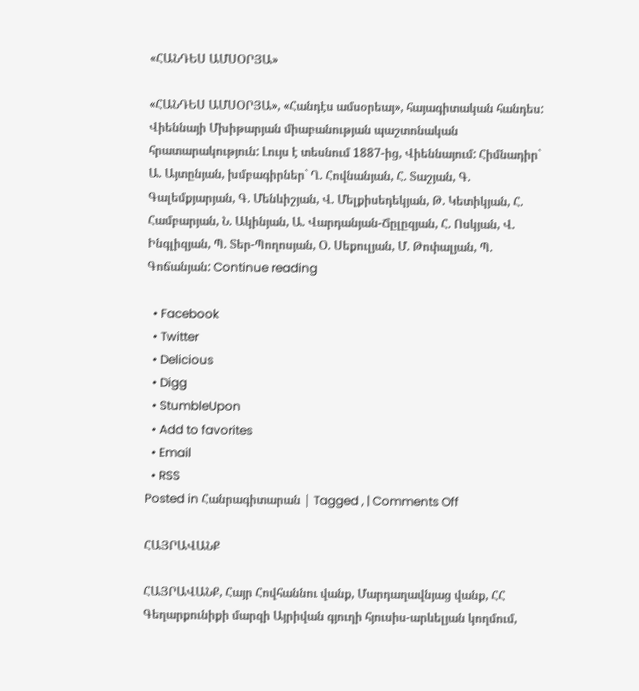«ՀԱՆԴԵՍ ԱՄՍՕՐՅԱ»

«ՀԱՆԴԵՍ ԱՄՍՕՐՅԱ», «Հանդէս ամսօրեայ», հայագիտական հանդես: Վիեննայի Մխիթարյան միաբանության պաշտոնական հրատարակություն: Լույս է տեսնում 1887-ից, Վիեննայում: Հիմնադիր` Ա. Այտընյան, խմբագիրներ` Ղ. Հովնանյան, Հ. Տաշյան, Գ. Գալեմքյարյան, Գ. Մենևիշյան, Վ. Մելքիսեդեկյան, Թ. Կետիկյան, Հ. Համբարյան, Ն. Ակինյան, Ա. Վարդանյան-Ճըլըզյան, Հ. Ոսկյան, Վ. Ինգլիզյան, Պ. Տեր-Պողոսյան, Օ. Սեքուլյան, Մ. Թոփալյան, Պ. Գոճանյան: Continue reading

  • Facebook
  • Twitter
  • Delicious
  • Digg
  • StumbleUpon
  • Add to favorites
  • Email
  • RSS
Posted in Հանրագիտարան | Tagged , | Comments Off

ՀԱՅՐԱՎԱՆՔ

ՀԱՅՐԱՎԱՆՔ, Հայր Հովհաննու վանք, Մարդաղավնյաց վանք, ՀՀ Գեղարքունիքի մարզի Այրիվան գյուղի հյուսիս-արևելյան կողմում,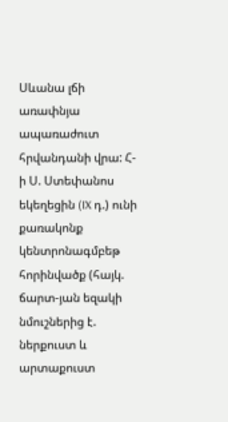Սևանա լճի առափնյա ապառաժուտ հրվանդանի վրա: Հ-ի Ս. Ստեփանոս եկեղեցին (IX դ.) ունի քառակոնք կենտրոնագմբեթ հորինվածք (հայկ. ճարտ-յան եզակի նմուշներից է. ներքուստ և արտաքուստ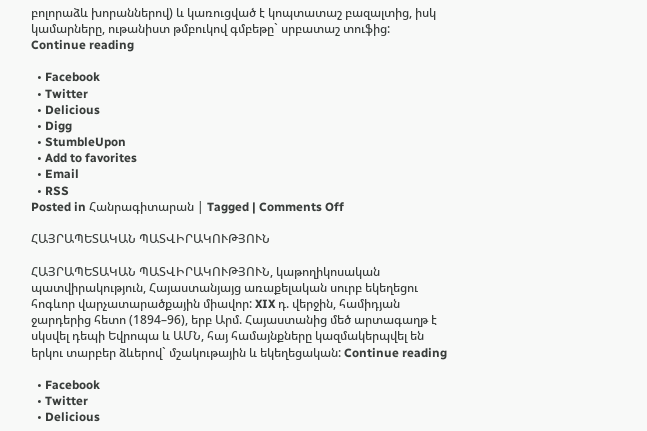բոլորաձև խորաններով) և կառուցված է կոպտատաշ բազալտից, իսկ կամարները, ութանիստ թմբուկով գմբեթը` սրբատաշ տուֆից: Continue reading

  • Facebook
  • Twitter
  • Delicious
  • Digg
  • StumbleUpon
  • Add to favorites
  • Email
  • RSS
Posted in Հանրագիտարան | Tagged | Comments Off

ՀԱՅՐԱՊԵՏԱԿԱՆ ՊԱՏՎԻՐԱԿՈՒԹՅՈՒՆ

ՀԱՅՐԱՊԵՏԱԿԱՆ ՊԱՏՎԻՐԱԿՈՒԹՅՈՒՆ, կաթողիկոսական պատվիրակություն, Հայաստանյայց առաքելական սուրբ եկեղեցու հոգևոր վարչատարածքային միավոր: XIX դ. վերջին, համիդյան ջարդերից հետո (1894–96), երբ Արմ. Հայաստանից մեծ արտագաղթ է սկսվել դեպի Եվրոպա և ԱՄՆ, հայ համայնքները կազմակերպվել են երկու տարբեր ձևերով` մշակութային և եկեղեցական: Continue reading

  • Facebook
  • Twitter
  • Delicious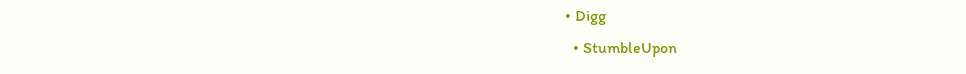• Digg
  • StumbleUpon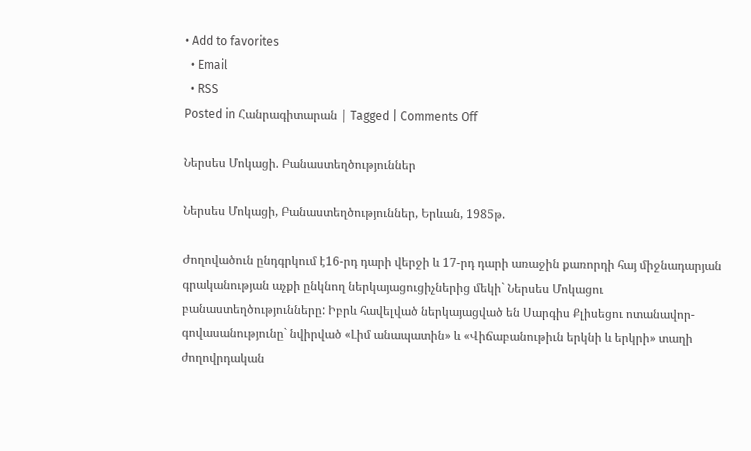• Add to favorites
  • Email
  • RSS
Posted in Հանրագիտարան | Tagged | Comments Off

Ներսես Մոկացի. Բանաստեղծություններ

Ներսես Մոկացի, Բանաստեղծություններ, Երևան, 1985թ.

Ժողովածուն ընդգրկում է16-րդ դարի վերջի և 17-րդ դարի առաջին քառորդի հայ միջնադարյան գրականության աչքի ընկնող ներկայացուցիչներից մեկի` Ներսես Մոկացու բանաստեղծությունները: Իբրև հավելված ներկայացված են Սարգիս Քլիսեցու ոտանավոր-գովասանությունը` նվիրված «Լիմ անապատին» և «Վիճաբանութիւն երկնի և երկրի» տաղի ժողովրդական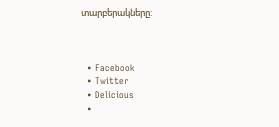տարբերակները:



  • Facebook
  • Twitter
  • Delicious
  •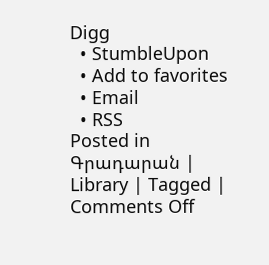Digg
  • StumbleUpon
  • Add to favorites
  • Email
  • RSS
Posted in Գրադարան | Library | Tagged | Comments Off